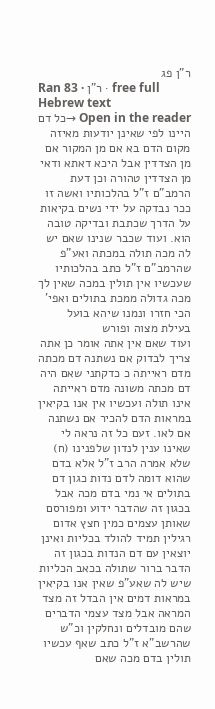ר"ן פג
Ran 83 · ר"ן · free full Hebrew text
Open in the reader →כל דם היינו לפי שאינן יודעות מאיזה מקום הדם בא אם מן המקור אם מן הצדדין אבל היכא דאתא ודאי מן הצדדין טהורה וכן דעת הרמב"ם ז"ל בהלכותיו ואשה זו ככר נבדקה על ידי נשים בקיאות על הדרך שכתבת ובדיקה טובה הוא. ועוד שכבר שנינו שאם יש לה מכה תולה במכתה ואע"פ שהרמב"ם ז"ל כתב בהלכותיו שעכשיו אין תולין במכה שאין לך מכה גדולה ממכת בתולים ואפי' הכי חזרו ונמנו שיהא בועל בעילת מצוה ופורש
ועוד שאם אין אתה אומר כן אתה צריך לבדוק אם נשתנה דם מכתה מדם ראייתה כ כדקתני שאם היה דם מכתה משונה מדם ראייתה אינו תולה ועכשיו אין אנו בקיאין במראות הדם להכיר אם נשתנה אם לאו. זעם כל זה נראה לי שאינו ענין לנדון שלפנינו (ח) שלא אמרה הרב ז"ל אלא בדם שהוא דומה לדם נדות כגון דם בתולים אי נמי בדם מכה אבל בכגון זה שהדבר ידוע ומפורסם שאותן עצמים כמין חצץ אדום רגילין תמיד להולד בכליות ואינן יוצאין עם דם הנדות בכגון זה הדבר ברור שתולה בכאב הכליות שיש לה שאע"פ שאין אנו בקיאין במראות דמים אין הבדל זה מצד המראה אבל מצד עצמי הדברים שהם מובדלים ונחלקין וכ"ש שהרשב"א ז"ל כתב שאף עכשיו תולין בדם מכה שאם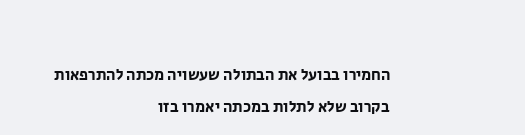החמירו בבועל את הבתולה שעשויה מכתה להתרפאות בקרוב שלא לתלות במכתה יאמרו בזו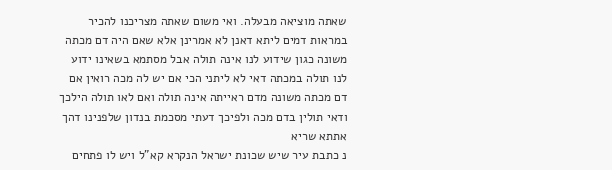שאתה מוציאה מבעלה. ואי משום שאתה מצריכנו להכיר במראות דמים ליתא דאנן לא אמרינן אלא שאם היה דם מכתה משונה כגון שידוע לנו אינה תולה אבל מסתמא בשאינו ידוע לנו תולה במכתה דאי לא ליתני הכי אם יש לה מכה רואין אם דם מכתה משונה מדם ראייתה אינה תולה ואם לאו תולה הילכך ודאי תולין בדם מכה ולפיכך דעתי מסכמת בנדון שלפנינו דהך אתתא שריא
נ כתבת עיר שיש שכונת ישראל הנקרא קא"ל ויש לו פתחים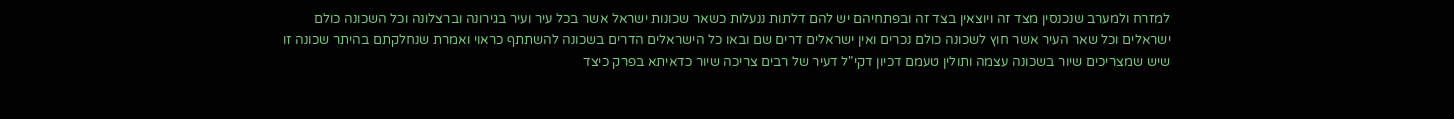למזרח ולמערב שנכנסין מצד זה ויוצאין בצד זה ובפתחיהם יש להם דלתות ננעלות כשאר שכונות ישראל אשר בכל עיר ועיר בגירונה וברצלונה וכל השכונה כולם ישראלים וכל שאר העיר אשר חוץ לשכונה כולם נכרים ואין ישראלים דרים שם ובאו כל הישראלים הדרים בשכונה להשתתף כראוי ואמרת שנחלקתם בהיתר שכונה זו שיש שמצריכים שיור בשכונה עצמה ותולין טעמם דכיון דקי"ל דעיר של רבים צריכה שיור כדאיתא בפרק כיצד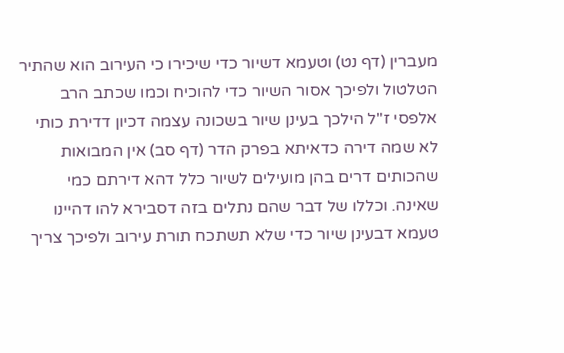מעברין (דף נט) וטעמא דשיור כדי שיכירו כי העירוב הוא שהתיר הטלטול ולפיכך אסור השיור כדי להוכיח וכמו שכתב הרב אלפסי ז"ל הילכך בעינן שיור בשכונה עצמה דכיון דדירת כותי לא שמה דירה כדאיתא בפרק הדר (דף סב) אין המבואות שהכותים דרים בהן מועילים לשיור כלל דהא דירתם כמי שאינה. וכללו של דבר שהם נתלים בזה דסבירא להו דהיינו טעמא דבעינן שיור כדי שלא תשתכח תורת עירוב ולפיכך צריך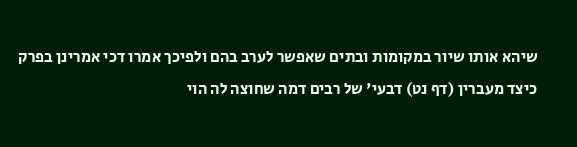שיהא אותו שיור במקומות ובתים שאפשר לערב בהם ולפיכך אמרו דכי אמרינן בפרק כיצד מעברין (דף נט) דבעי' של רבים דמה שחוצה לה הוי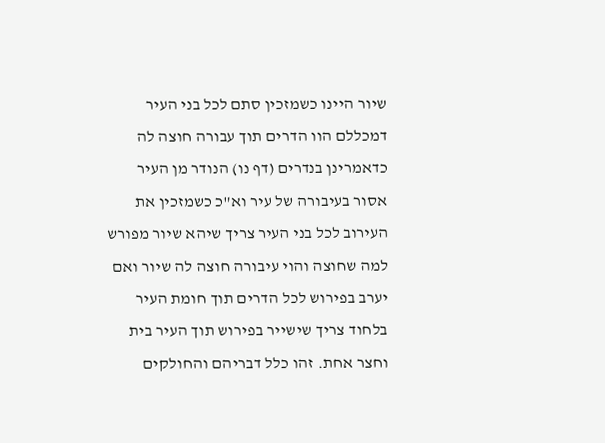שיור היינו כשמזכין סתם לכל בני העיר דמכללם הוו הדרים תוך עבורה חוצה לה כדאמרינן בנדרים (דף נו) הנודר מן העיר אסור בעיבורה של עיר וא"כ כשמזכין את העירוב לכל בני העיר צריך שיהא שיור מפורש למה שחוצה והוי עיבורה חוצה לה שיור ואם יערב בפירוש לכל הדרים תוך חומת העיר בלחוד צריך שישייר בפירוש תוך העיר בית וחצר אחת. זהו כלל דבריהם והחולקים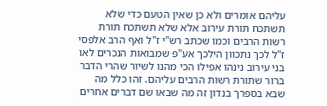עליהם אומרים ולא כן שאין הטעם כדי שלא תשתכח תורת עירוב אלא שלא תשתכח תורת רשות הרבים וכמו שכתב רש"י ז"ל ואף הרב אלפסי ז"ל לכך נתכוון הילכך אע"פ שמבואות הנכרים לאו בני עירוב נינהו אפילו הכי מהנו לשיור שהרי הדבר ברור שתורת רשות הרבים עליהם. זהו כלל מה שבא בספרך בנדון זה מה שבאו שם דברים אחרים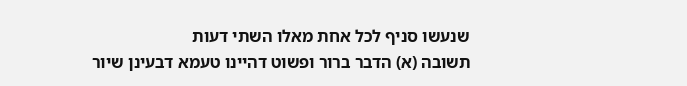שנעשו סניף לכל אחת מאלו השתי דעות
תשובה (א) הדבר ברור ופשוט דהיינו טעמא דבעינן שיור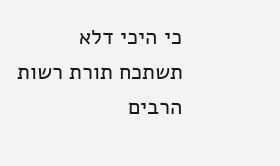כי היכי דלא תשתכח תורת רשות הרבים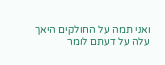ואני תמה על החולקים היאך עלה על דעתם לומר